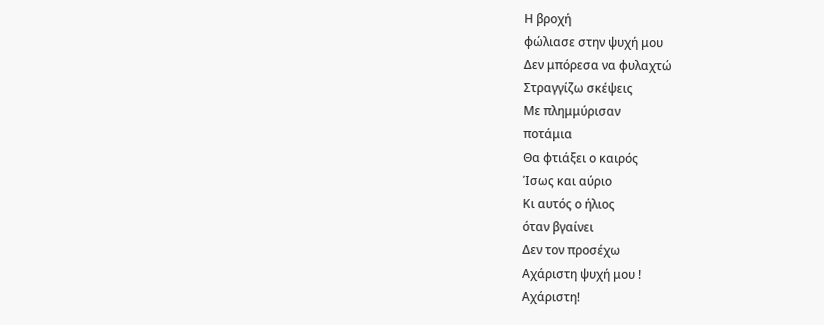Η βροχή
φώλιασε στην ψυχή μου
Δεν μπόρεσα να φυλαχτώ
Στραγγίζω σκέψεις
Με πλημμύρισαν
ποτάμια
Θα φτιάξει ο καιρός
Ίσως και αύριο
Κι αυτός ο ήλιος
όταν βγαίνει
Δεν τον προσέχω
Αχάριστη ψυχή μου !
Αχάριστη!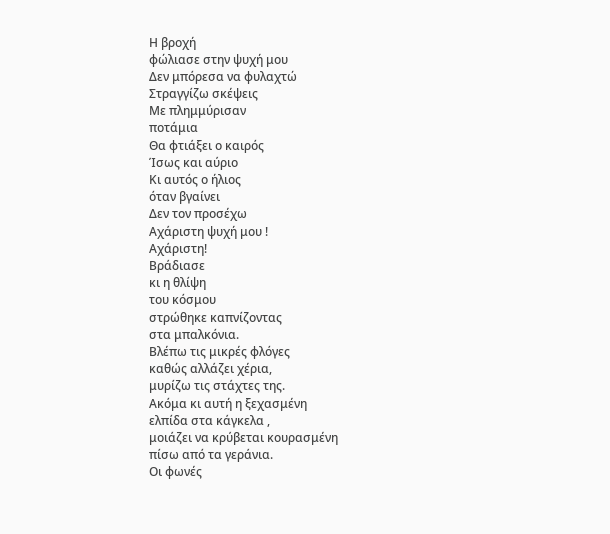Η βροχή
φώλιασε στην ψυχή μου
Δεν μπόρεσα να φυλαχτώ
Στραγγίζω σκέψεις
Με πλημμύρισαν
ποτάμια
Θα φτιάξει ο καιρός
Ίσως και αύριο
Κι αυτός ο ήλιος
όταν βγαίνει
Δεν τον προσέχω
Αχάριστη ψυχή μου !
Αχάριστη!
Βράδιασε
κι η θλίψη
του κόσμου
στρώθηκε καπνίζοντας
στα μπαλκόνια.
Βλέπω τις μικρές φλόγες
καθώς αλλάζει χέρια,
μυρίζω τις στάχτες της.
Ακόμα κι αυτή η ξεχασμένη
ελπίδα στα κάγκελα ,
μοιάζει να κρύβεται κουρασμένη
πίσω από τα γεράνια.
Οι φωνές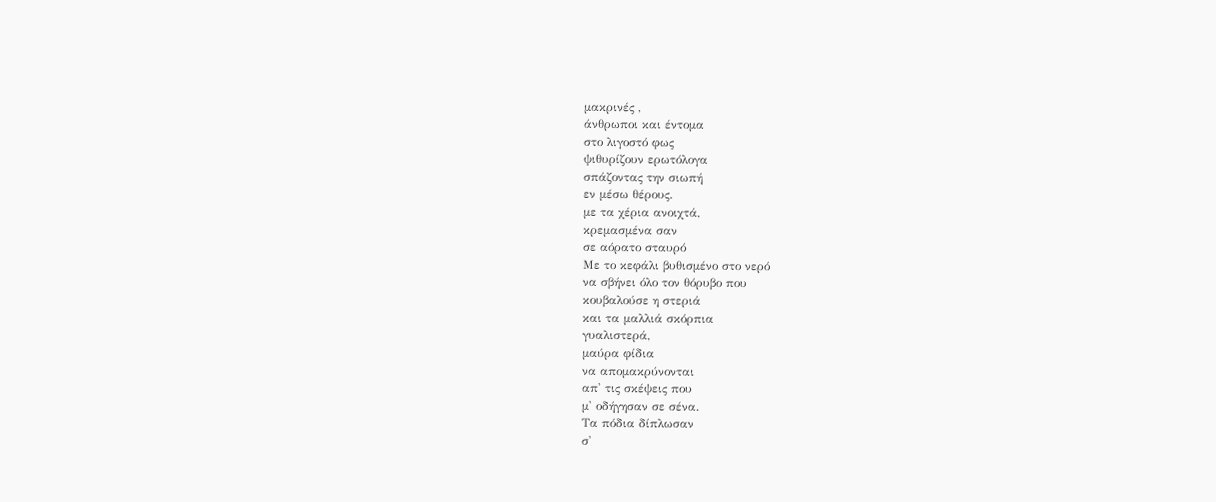μακρινές ,
άνθρωποι και έντομα
στο λιγοστό φως
ψιθυρίζουν ερωτόλογα
σπάζοντας την σιωπή
εν μέσω θέρους.
με τα χέρια ανοιχτά,
κρεμασμένα σαν
σε αόρατο σταυρό
Με το κεφάλι βυθισμένο στο νερό
να σβήνει όλο τον θόρυβο που
κουβαλούσε η στεριά
και τα μαλλιά σκόρπια
γυαλιστερά,
μαύρα φίδια
να απομακρύνονται
απ' τις σκέψεις που
μ' οδήγησαν σε σένα.
Τα πόδια δίπλωσαν
σ'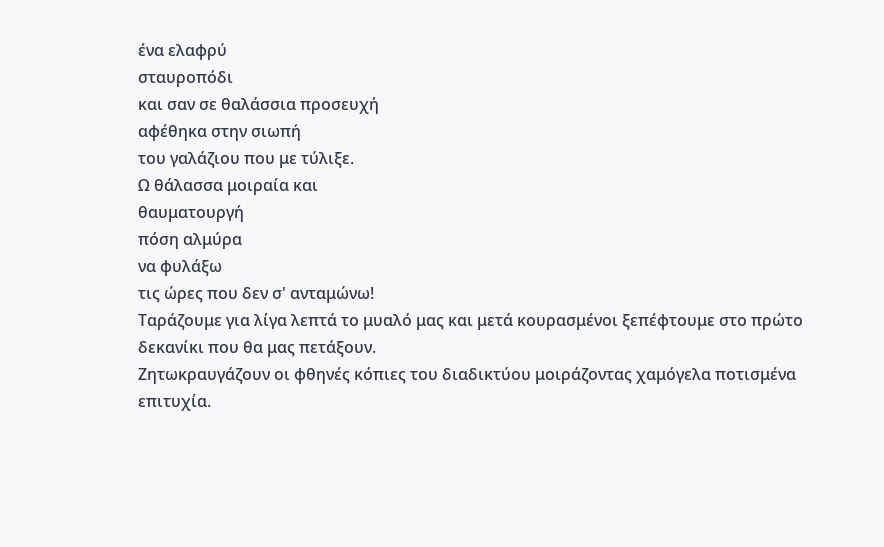ένα ελαφρύ
σταυροπόδι
και σαν σε θαλάσσια προσευχή
αφέθηκα στην σιωπή
του γαλάζιου που με τύλιξε.
Ω θάλασσα μοιραία και
θαυματουργή
πόση αλμύρα
να φυλάξω
τις ώρες που δεν σ' ανταμώνω!
Ταράζουμε για λίγα λεπτά το μυαλό μας και μετά κουρασμένοι ξεπέφτουμε στο πρώτο δεκανίκι που θα μας πετάξουν.
Ζητωκραυγάζουν οι φθηνές κόπιες του διαδικτύου μοιράζοντας χαμόγελα ποτισμένα επιτυχία.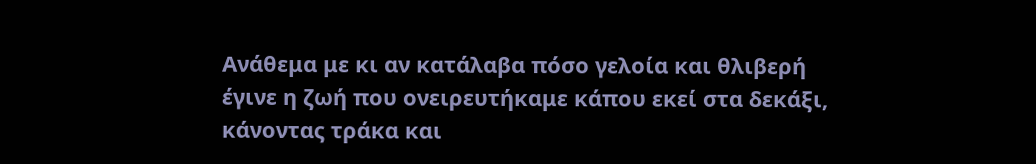Ανάθεμα με κι αν κατάλαβα πόσο γελοία και θλιβερή έγινε η ζωή που ονειρευτήκαμε κάπου εκεί στα δεκάξι, κάνοντας τράκα και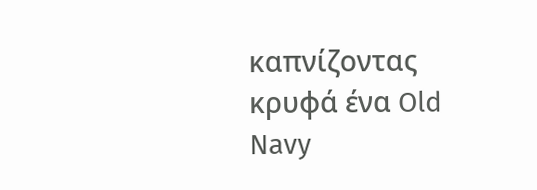καπνίζοντας κρυφά ένα Old Navy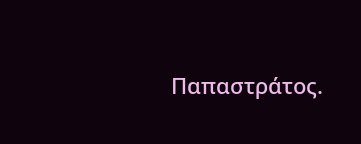Παπαστράτος.